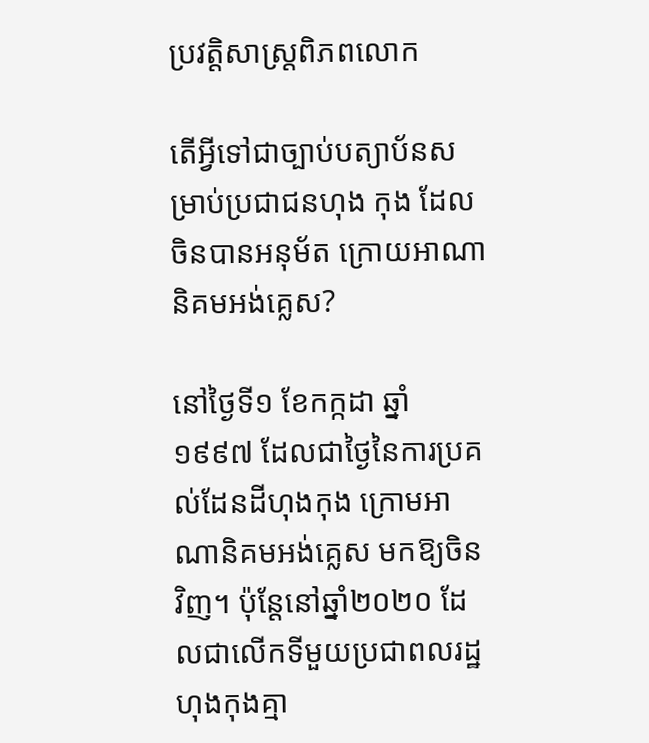ប្រវត្តិសាស្រ្តពិភពលោក

តើអ្វីទៅជាច្បាប់បត្យាប័នសម្រាប់ប្រជាជនហុង កុង ដែលចិនបានអនុម័ត ក្រោយអាណានិគមអង់គ្លេស?

នៅថ្ងៃទី១ ខែកក្កដា ឆ្នាំ១៩៩៧ ដែលជាថ្ងៃនៃការប្រគល់ដែនដីហុងកុង ក្រោមអាណានិគមអង់គ្លេស មកឱ្យចិនវិញ។ ប៉ុន្តែនៅឆ្នាំ២០២០ ដែលជាលើកទីមួយប្រជាពលរដ្ឋហុងកុងគ្មា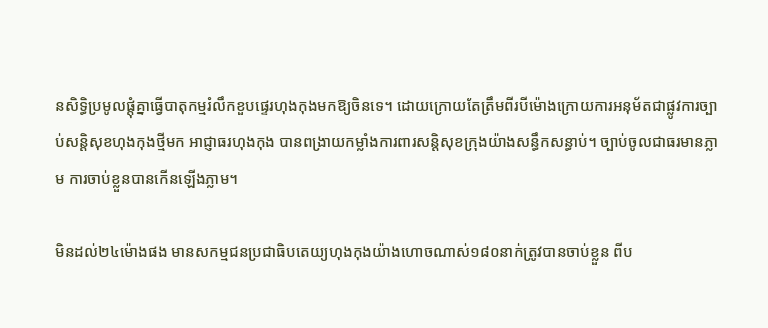នសិទ្ធិប្រមូលផ្តុំគ្នាធ្វើបាតុកម្មរំលឹកខួបផ្ទេរហុងកុងមកឱ្យចិនទេ។ ដោយក្រោយតែត្រឹមពីរបីម៉ោងក្រោយការអនុម័តជាផ្លូវការច្បាប់សន្តិសុខហុងកុងថ្មីមក អាជ្ញាធរហុងកុង បានពង្រាយកម្លាំងការពារសន្តិសុខក្រុងយ៉ាងសន្ធឹកសន្ធាប់។ ច្បាប់ចូលជាធរមានភ្លាម ការចាប់ខ្លួនបានកើនឡើងភ្លាម។

មិនដល់២៤ម៉ោងផង មានសកម្មជនប្រជាធិបតេយ្យហុងកុងយ៉ាងហោចណាស់១៨០នាក់ត្រូវបានចាប់ខ្លួន ពីប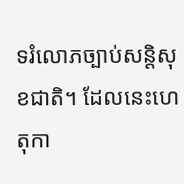ទរំលោភច្បាប់សន្តិសុខជាតិ។ ដែលនេះហេតុកា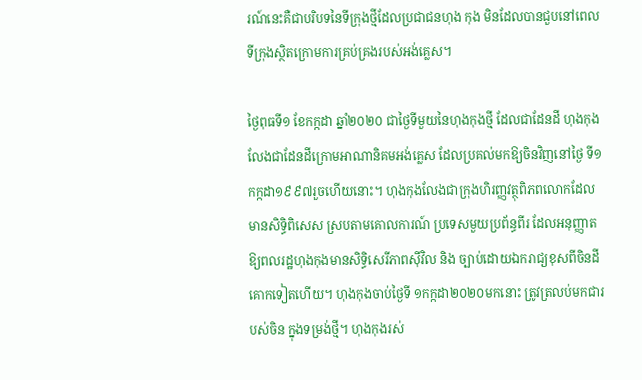រណ៍នេះគឺជាបរិបទនៃទីក្រុងថ្មីដែលប្រជាជនហុង កុង មិនដែលបានជួបនៅពេលទីក្រុងស្ថិតក្រោមការគ្រប់គ្រងរបស់អង់គ្លេស។

ថ្ងៃពុធទី១ ខែកក្កដា ឆ្នាំ២០២០ ជាថ្ងៃទីមួយនៃហុងកុងថ្មី ដែលជាដែនដី ហុងកុងលែងជាដែនដីក្រោមអាណានិគមអង់គ្លេស ដែលប្រគល់មកឱ្យចិនវិញនៅថ្ងៃ ទី១កក្កដា១៩៩៧រួចហើយនោះ។ ហុងកុងលែងជាក្រុងហិរញ្ញវត្ថុពិភពលោកដែលមានសិទ្ធិពិសេស ស្របតាមគោលការណ៍ ប្រទេសមួយប្រព័ន្ធពីរ ដែលអនុញ្ញាតឱ្យពលរដ្ឋហុងកុងមានសិទ្ធិសេរីភាពស៊ីវិល និង ច្បាប់ដោយឯករាជ្យខុសពីចិនដីគោកទៀតហើយ។ ហុងកុងចាប់ថ្ងៃទី ១កក្កដា២០២០មកនោះ ត្រូវត្រលប់មកជារបស់ចិន ក្នុងទម្រង់ថ្មី។ ហុងកុងរស់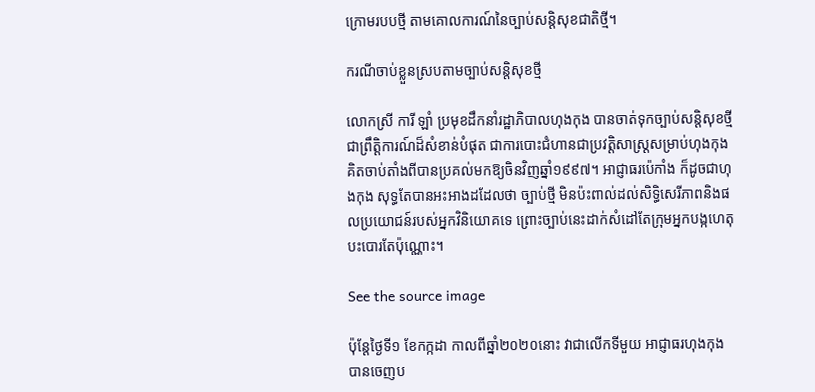ក្រោមរបបថ្មី តាមគោលការណ៍នៃច្បាប់សន្តិសុខជាតិថ្មី។

ករណីចាប់ខ្លួនស្របតាមច្បាប់សន្តិសុខថ្មី

លោកស្រី ការី ឡាំ ប្រមុខដឹកនាំរដ្ឋាភិបាលហុងកុង បានចាត់ទុកច្បាប់សន្តិសុខថ្មីជាព្រឹត្តិការណ៍ដ៏សំខាន់បំផុត ជាការបោះជំហានជាប្រវត្តិសាស្ត្រសម្រាប់ហុងកុងគិតចាប់តាំងពីបានប្រគល់មកឱ្យចិនវិញឆ្នាំ១៩៩៧។ អាជ្ញាធរប៉េកាំង ក៏ដូចជាហុងកុង សុទ្ធតែបានអះអាងដដែលថា ច្បាប់ថ្មី មិនប៉ះពាល់ដល់សិទ្ធិសេរីភាពនិងផលប្រយោជន៍របស់អ្នកវិនិយោគទេ ព្រោះច្បាប់នេះដាក់សំដៅតែក្រុមអ្នកបង្កហេតុបះបោរតែប៉ុណ្ណោះ។

See the source image

ប៉ុន្តែថ្ងៃទី១ ខែកក្កដា កាលពីឆ្នាំ២០២០នោះ វាជាលើកទីមួយ អាជ្ញាធរហុងកុងបានចេញប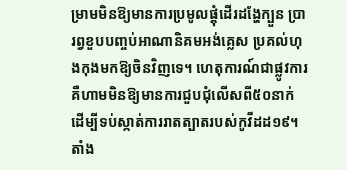ម្រាមមិនឱ្យមានការប្រមូលផ្តុំដើរដង្ហែក្បួន ប្រារព្វខួបបញ្ចប់អាណានិគមអង់គ្លេស ប្រគល់ហុងកុងមកឱ្យចិនវិញទេ។ ហេតុការណ៍ជាផ្លូវការ គឺហាមមិនឱ្យមានការជួបជុំលើសពី៥០នាក់ ដើម្បីទប់ស្កាត់ការរាតត្បាតរបស់កូវីដដ១៩។ តាំង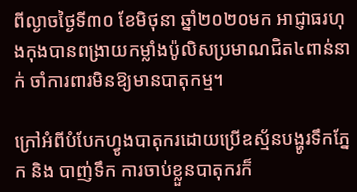ពីល្ងាចថ្ងៃទី៣០ ខែមិថុនា ឆ្នាំ២០២០មក អាជ្ញាធរហុងកុងបានពង្រាយកម្លាំងប៉ូលិសប្រមាណជិត៤ពាន់នាក់ ចាំការពារមិនឱ្យមានបាតុកម្ម។

ក្រៅអំពីបំបែកហ្វូងបាតុករដោយប្រើឧស្ម័នបង្ហូរទឹកភ្នែក និង បាញ់ទឹក ការចាប់ខ្លួនបាតុករក៏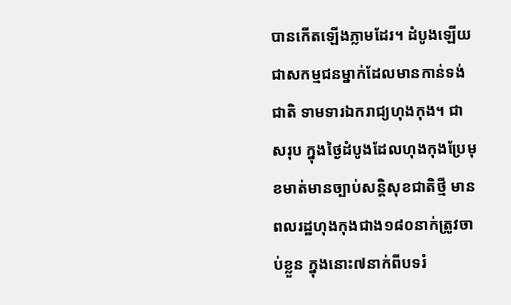បានកើតឡើងភ្លាមដែរ។ ដំបូងឡើយជាសកម្មជនម្នាក់ដែលមានកាន់ទង់ជាតិ ទាមទារឯករាជ្យហុងកុង។ ជាសរុប ក្នុងថ្ងៃដំបូងដែលហុងកុងប្រែមុខមាត់មានច្បាប់សន្តិសុខជាតិថ្មី មានពលរដ្ឋហុងកុងជាង១៨០នាក់ត្រូវចាប់ខ្លួន ក្នុងនោះ៧នាក់ពីបទរំ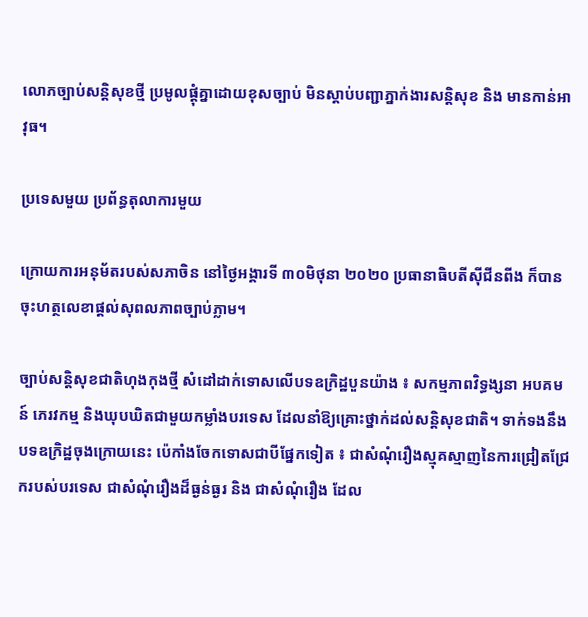លោភច្បាប់សន្តិសុខថ្មី ប្រមូលផ្តុំគ្នាដោយខុសច្បាប់ មិនស្តាប់បញ្ជាភ្នាក់ងារសន្តិសុខ និង មានកាន់អាវុធ។

ប្រទេសមួយ ប្រព័ន្ធតុលាការមួយ

ក្រោយការអនុម័តរបស់សភាចិន នៅថ្ងៃអង្គារទី ៣០មិថុនា ២០២០ ប្រធានាធិបតីស៊ីជីនពីង ក៏បានចុះហត្ថលេខាផ្តល់សុពលភាពច្បាប់ភ្លាម។

ច្បាប់សន្តិសុខជាតិហុងកុងថ្មី សំដៅដាក់ទោសលើបទឧក្រិដ្ឋបួនយ៉ាង ៖ សកម្មភាពវិទ្ធង្សនា អបគមន៍ ភេរវកម្ម និងឃុបឃិតជាមួយកម្លាំងបរទេស ដែលនាំឱ្យគ្រោះថ្នាក់ដល់សន្តិសុខជាតិ។ ទាក់ទងនឹងបទឧក្រិដ្ឋចុងក្រោយនេះ ប៉េកាំងចែកទោសជាបីផ្នែកទៀត ៖ ជាសំណុំរឿងស្មុគស្មាញនៃការជ្រៀតជ្រែករបស់បរទេស ជាសំណុំរឿងដ៏ធ្ងន់ធ្ងរ និង ជាសំណុំរឿង ដែល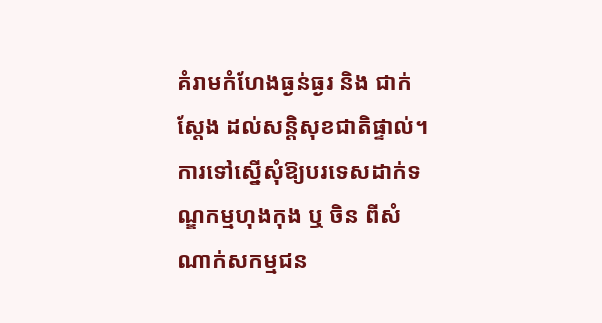គំរាមកំហែងធ្ងន់ធ្ងរ និង ជាក់ស្តែង ដល់សន្តិសុខជាតិផ្ទាល់។ ការទៅស្នើសុំឱ្យបរទេសដាក់ទណ្ឌកម្មហុងកុង ឬ ចិន ពីសំណាក់សកម្មជន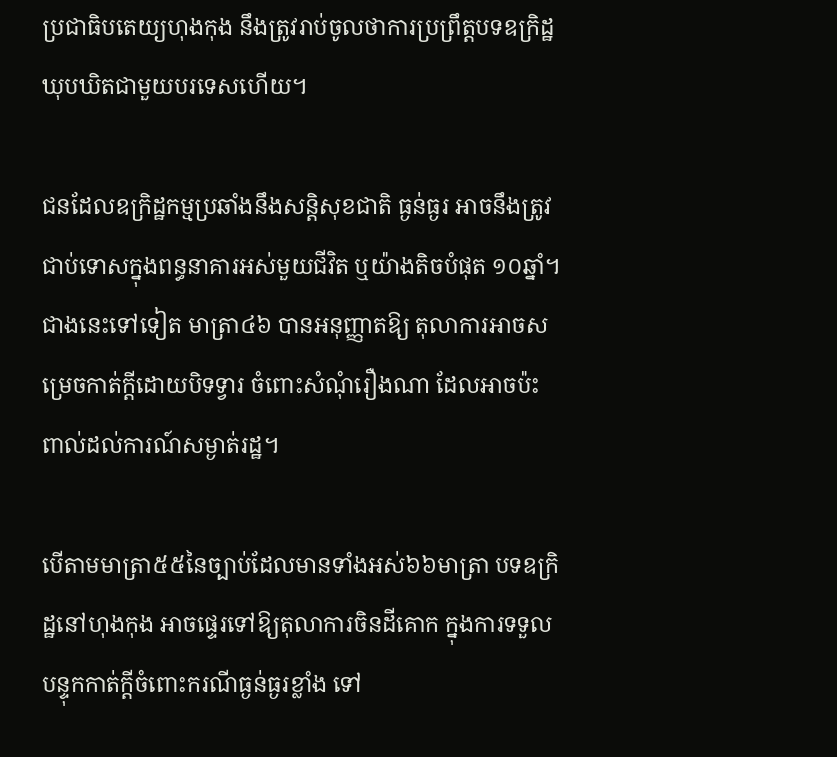ប្រជាធិបតេយ្យហុងកុង នឹងត្រូវរាប់ចូលថាការប្រព្រឹត្តបទឧក្រិដ្ឋឃុបឃិតជាមួយបរទេសហើយ។

ជនដែលឧក្រិដ្ឋកម្មប្រឆាំងនឹងសន្តិសុខជាតិ ធ្ងន់ធ្ងរ អាចនឹងត្រូវជាប់ទោសក្នុងពន្ធនាគារអស់មួយជីវិត ឬយ៉ាងតិចបំផុត ១០ឆ្នាំ។ ជាងនេះទៅទៀត មាត្រា៤៦ បានអនុញ្ញាតឱ្យ តុលាការអាចសម្រេចកាត់ក្តីដោយបិទទ្វារ ចំពោះសំណុំរឿងណា ដែលអាចប៉ះពាល់ដល់ការណ៍សម្ងាត់រដ្ឋ។

បើតាមមាត្រា៥៥នៃច្បាប់ដែលមានទាំងអស់៦៦មាត្រា បទឧក្រិដ្ឋនៅហុងកុង អាចផ្ទេរទៅឱ្យតុលាការចិនដីគោក ក្នុងការទទួលបន្ទុកកាត់ក្តីចំពោះករណីធ្ងន់ធ្ងរខ្លាំង ទៅ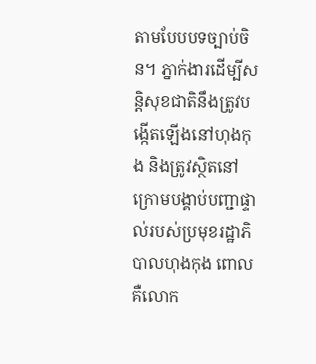តាមបែបបទច្បាប់ចិន។ ភ្នាក់ងារដើម្បីសន្តិសុខជាតិនឹងត្រូវបង្កើតឡើងនៅហុងកុង និងត្រូវស្ថិតនៅក្រោមបង្គាប់បញ្ជាផ្ទាល់របស់ប្រមុខរដ្ឋាភិបាលហុងកុង ពោលគឺលោក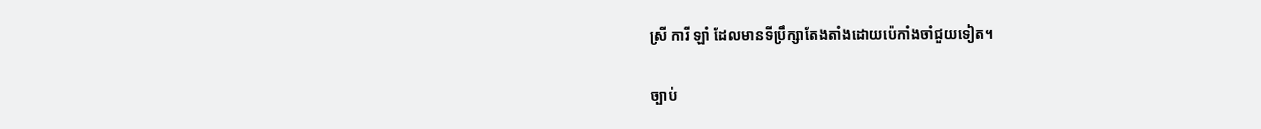ស្រី ការី ឡាំ ដែលមានទីប្រឹក្សាតែងតាំងដោយប៉េកាំងចាំជួយទៀត។

ច្បាប់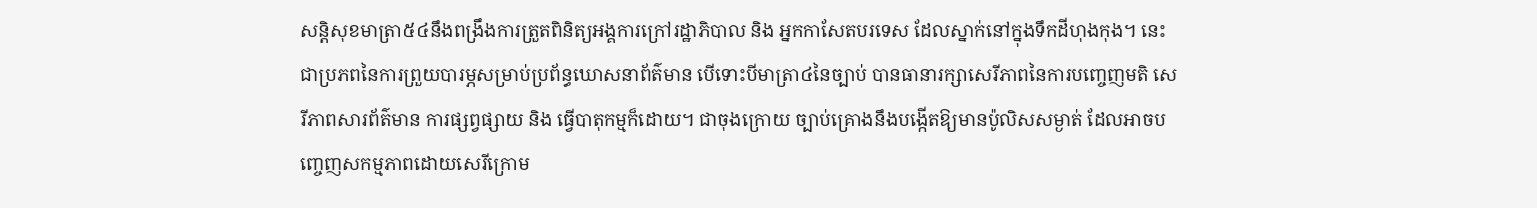សន្តិសុខមាត្រា៥៤នឹងពង្រឹងការត្រួតពិនិត្យអង្គការក្រៅរដ្ឋាភិបាល និង អ្នកកាសែតបរទេស ដែលស្នាក់នៅក្នុងទឹកដីហុងកុង។ នេះជាប្រភពនៃការព្រួយបារម្ភសម្រាប់ប្រព័ន្ធឃោសនាព័ត៌មាន បើទោះបីមាត្រា៤នៃច្បាប់ បានធានារក្សាសេរីភាពនៃការបញ្ចេញមតិ សេរីភាពសារព័ត៌មាន ការផ្សព្វផ្សាយ និង ធ្វើបាតុកម្មក៏ដោយ។ ជាចុងក្រោយ ច្បាប់គ្រោងនឹងបង្កើតឱ្យមានប៉ូលិសសម្ងាត់ ដែលអាចបញ្ចេញសកម្មភាពដោយសេរីក្រោម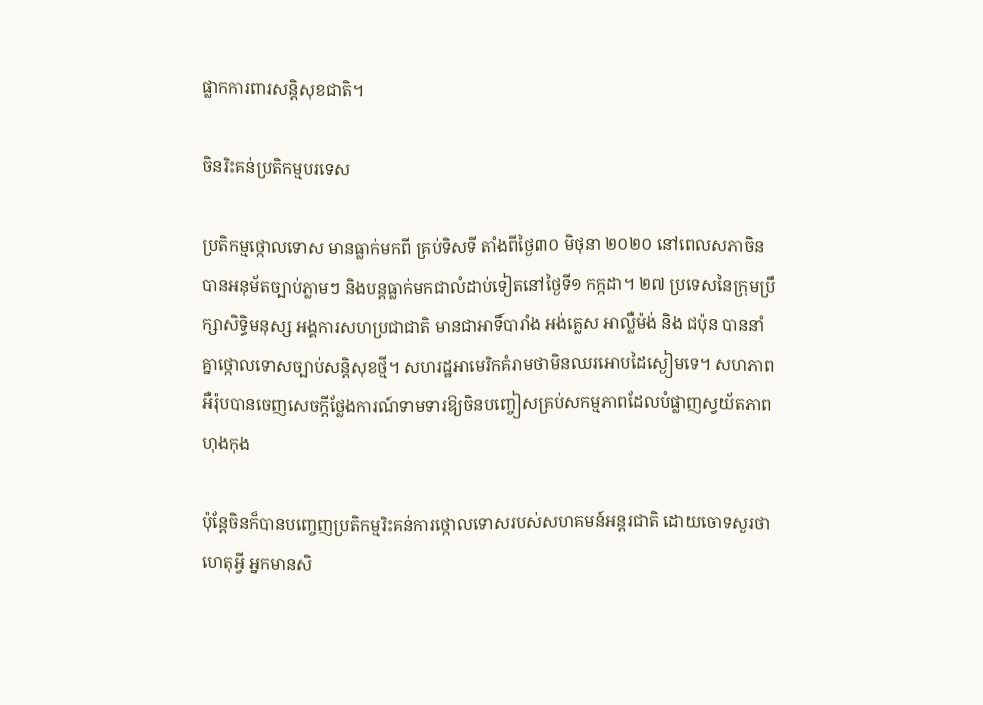ផ្លាកការពារសន្តិសុខជាតិ។

ចិនរិះគន់ប្រតិកម្មបរទេស

ប្រតិកម្មថ្កោលទោស មានធ្លាក់មកពី គ្រប់ទិសទី តាំងពីថ្ងៃ៣០ មិថុនា ២០២០ នៅពេលសភាចិនបានអនុម័តច្បាប់ភ្លាមៗ និងបន្តធ្លាក់មកជាលំដាប់ទៀតនៅថ្ងៃទី១ កក្កដា។ ២៧ ប្រទេសនៃក្រុមប្រឹក្សាសិទ្ធិមនុស្ស អង្គការសហប្រជាជាតិ មានជាអាទិ៍បារាំង អង់គ្លេស អាល្លឺម៉ង់ និង ជប៉ុន បាននាំគ្នាថ្កោលទោសច្បាប់សន្តិសុខថ្មី។ សហរដ្ឋអាមេរិកគំរាមថាមិនឈរអោបដៃស្ងៀមទេ។ សហភាពអឺរ៉ុបបានចេញសេចក្តីថ្លែងការណ៍ទាមទារឱ្យចិនបញ្ចៀសគ្រប់សកម្មភាពដែលបំផ្លាញស្វយ័តភាពហុងកុង

ប៉ុន្តែចិនក៏បានបញ្ចេញប្រតិកម្មរិះគន់ការថ្កោលទោសរបស់សហគមន៍អន្តរជាតិ ដោយចោទសួរថា ហេតុអ្វី អ្នកមានសិ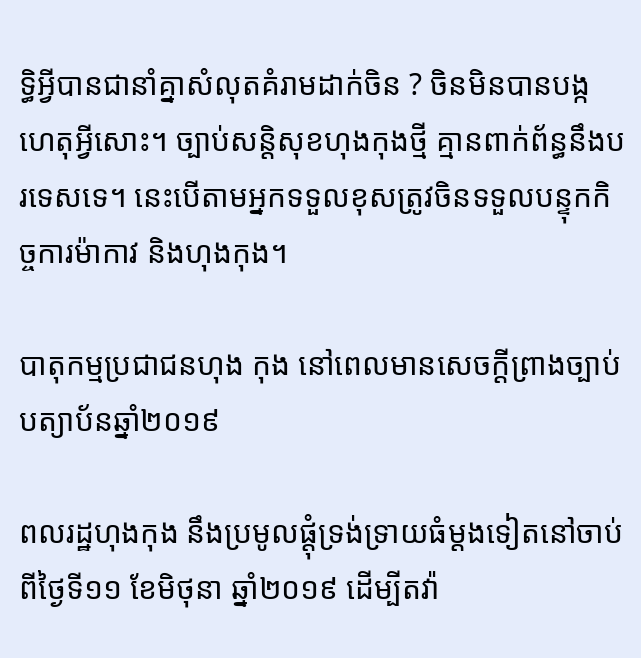ទ្ធិអ្វីបានជានាំគ្នាសំលុតគំរាមដាក់ចិន ? ចិនមិនបានបង្កហេតុអ្វីសោះ។ ច្បាប់សន្តិសុខហុងកុងថ្មី គ្មានពាក់ព័ន្ធនឹងបរទេសទេ។ នេះបើតាមអ្នកទទួលខុសត្រូវចិនទទួលបន្ទុកកិច្ចការម៉ាកាវ និងហុងកុង។

បាតុកម្មប្រជាជនហុង កុង នៅពេលមានសេចក្ដីព្រាងច្បាប់បត្យាប័នឆ្នាំ២០១៩

ពលរដ្ឋហុងកុង នឹងប្រមូលផ្ដុំទ្រង់ទ្រាយធំម្ដងទៀតនៅចាប់ពីថ្ងៃទី១១ ខែមិថុនា ឆ្នាំ២០១៩ ដើម្បីតវ៉ា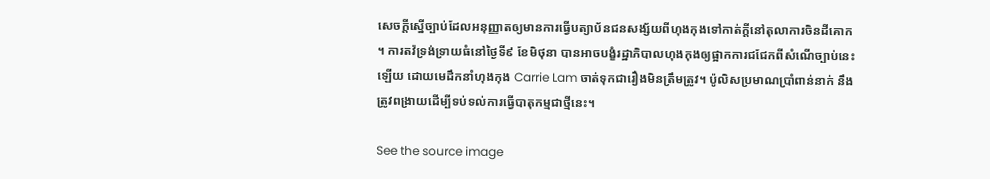សេចក្ដីស្នើច្បាប់ដែលអនុញ្ញាតឲ្យមានការធ្វើបត្យាប័នជនសង្ស័យពីហុងកុងទៅកាត់ក្ដីនៅតុលាការចិនដីគោក។ ការតវ៉ទ្រង់ទ្រាយធំនៅថ្ងៃទី៩ ខែមិថុនា បានអាចបង្ខំរដ្ឋាភិបាលហុងកុងឲ្យផ្អាកការជជែកពីសំណើច្បាប់នេះឡើយ ដោយមេដឹកនាំហុងកុង Carrie Lam ចាត់ទុកជារឿងមិនត្រឹមត្រូវ។ ប៉ូលិសប្រមាណប្រាំពាន់នាក់ នឹងត្រូវពង្រាយដើម្បីទប់ទល់ការធ្វើបាតុកម្មជាថ្មីនេះ។

See the source image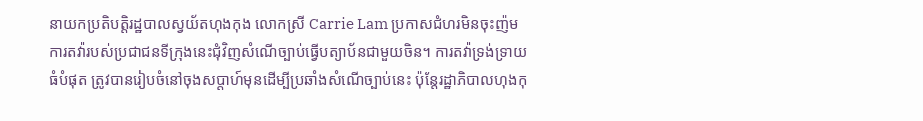នាយកប្រតិបត្តិរដ្ឋបាលស្វយ័តហុងកុង លោកស្រី Carrie Lam ប្រកាសជំហរមិនចុះញ៉មការតវ៉ារបស់ប្រជាជនទីក្រុងនេះជុំវិញសំណើច្បាប់ធ្វើបត្យាប័នជាមួយចិន។ ការតវ៉ាទ្រង់ទ្រាយធំបំផុត ត្រូវបានរៀបចំនៅចុងសប្ដាហ៍មុនដើម្បីប្រឆាំងសំណើច្បាប់នេះ ប៉ុន្តែរដ្ឋាភិបាលហុងកុ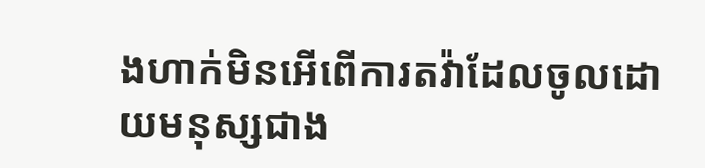ងហាក់មិនអើពើការតវ៉ាដែលចូលដោយមនុស្សជាង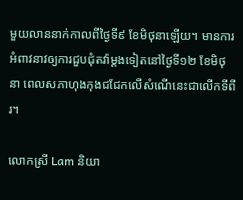មួយលាននាក់កាលពីថ្ងៃទី៩ ខែមិថុនាឡើយ។ មានការអំពាវនាវឲ្យការជួបជុំតវ៉ាម្ដងទៀតនៅថ្ងៃទី១២ ខែមិថុនា ពេលសភាហុងកុងជជែកលើសំណើនេះជាលើកទីពីរ។

លោកស្រី Lam និយា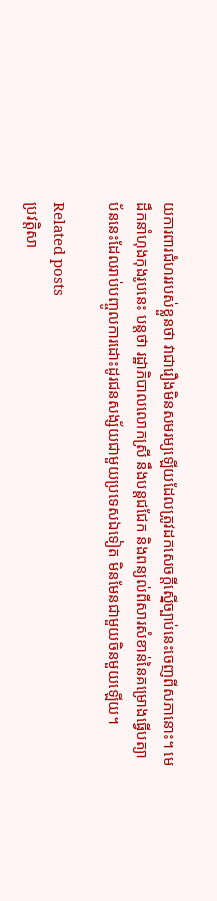យការពារជំហររបស់ខ្លួនថា វាជារឿងមិនសមរម្យឡើយដែលត្រូវដកសេចក្ដីស្នើច្បាប់នេះចេញពីសភានោះ។ មេដឹកនាំហុងកុងរូបនេះ បន្តថា រដ្ឋាភិបាលលោកស្រី នឹងបន្តជជែក និងពន្យល់ពីសារសំខាន់នៃគម្រោងធ្វើបត្យាប័ននេះដែលរាប់បញ្ចូលការដោះដូរជនសង្ស័យជាមួយប្រទេសឯទៀត មិនមែនជាមួយចិនមួយឡើយ។

Related posts
ប្រវត្តិសា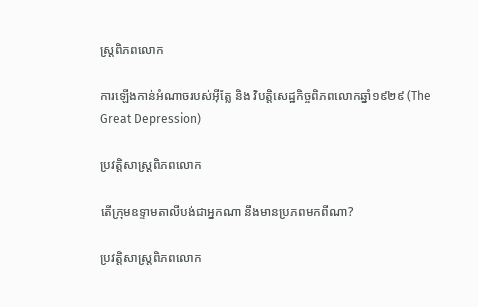ស្រ្តពិភពលោក

ការឡើងកាន់អំណាចរបស់អ៊ីត្លែ និង វិបត្តិសេដ្ឋកិច្ចពិភពលោកឆ្នាំ១៩២៩ (The Great Depression)

ប្រវត្តិសាស្រ្តពិភពលោក

តើក្រុមឧទ្ទាមតាលីបង់ជាអ្នកណា នឹងមានប្រភពមកពីណា?

ប្រវត្តិសាស្រ្តពិភពលោក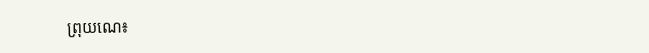ព្រុយណេ៖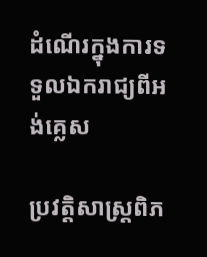ដំណើរក្នុងការទទួលឯករាជ្យពីអង់គ្លេស

ប្រវត្តិសាស្រ្តពិភ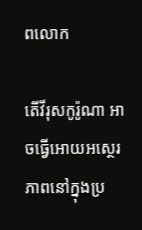ពលោក

តើវីរុសកូរ៉ូណា អាចធ្វើអោយអស្ថេរភាពនៅក្នុងប្រ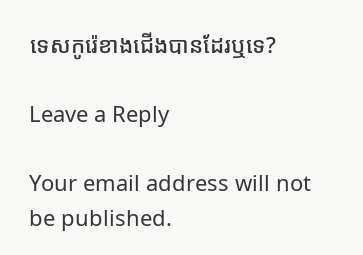ទេសកូរ៉េខាងជើងបានដែរឬទេ?

Leave a Reply

Your email address will not be published.